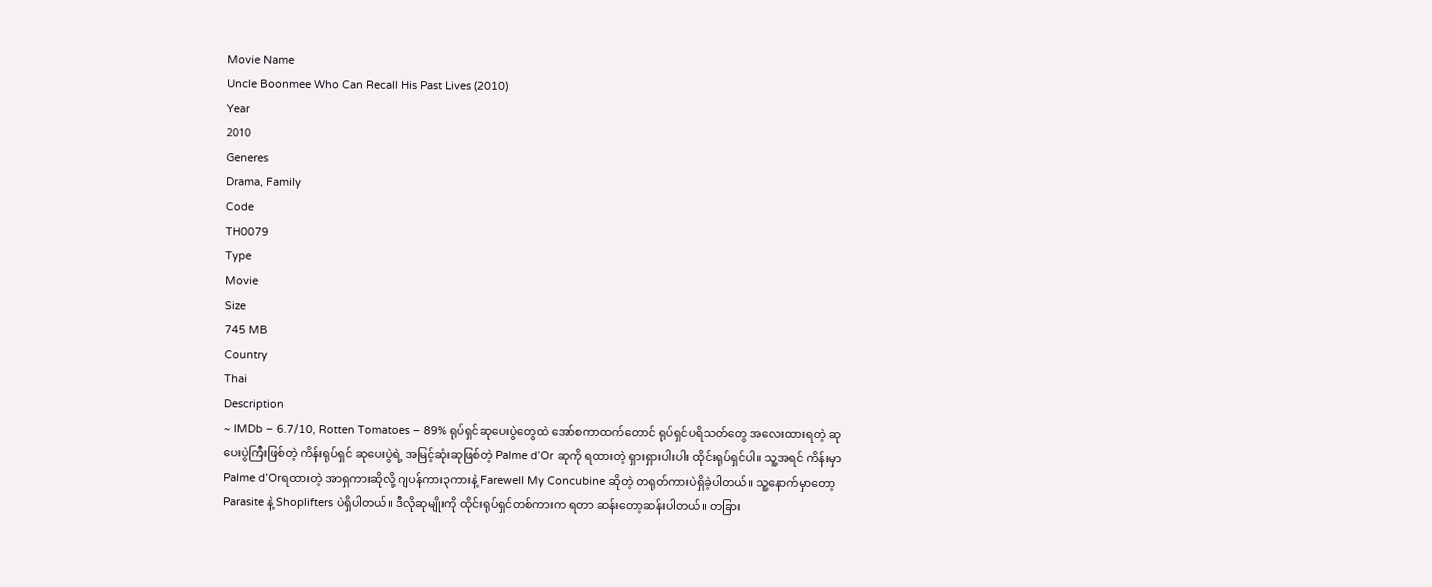Movie Name
Uncle Boonmee Who Can Recall His Past Lives (2010)
Year
2010
Generes
Drama, Family
Code
TH0079
Type
Movie
Size
745 MB
Country
Thai
Description
~ IMDb – 6.7/10, Rotten Tomatoes – 89% ရုပ်ရှင်ဆုပေးပွဲတွေထဲ အော်စကာထက်တောင် ရုပ်ရှင်ပရိသတ်တွေ အလေးထားရတဲ့ ဆုပေးပွဲကြီးဖြစ်တဲ့ ကိန်းရုပ်ရှင် ဆုပေးပွဲရဲ့ အမြင့်ဆုံးဆုဖြစ်တဲ့ Palme d’Or ဆုကို ရထားတဲ့ ရှားရှားပါးပါး ထိုင်းရုပ်ရှင်ပါ။ သူ့အရင် ကိန်းမှာ Palme d’Orရထားတဲ့ အာရှကားဆိုလို့ ဂျပန်ကား၃ကားနဲ့ Farewell My Concubine ဆိုတဲ့ တရုတ်ကားပဲရှိခဲ့ပါတယ်။ သူ့နောက်မှာတော့ Parasite နဲ့ Shoplifters ပဲရှိပါတယ်။ ဒီလိုဆုမျိုးကို ထိုင်းရုပ်ရှင်တစ်ကားက ရတာ ဆန်းတော့ဆန်းပါတယ်။ တခြား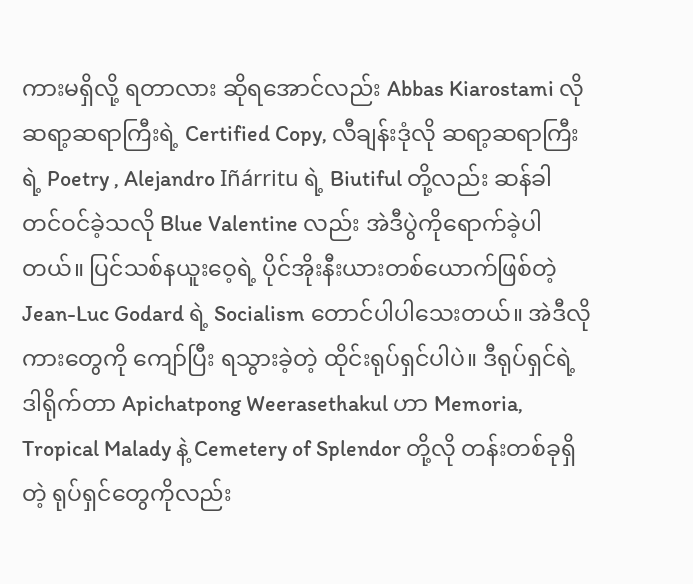ကားမရှိလို့ ရတာလား ဆိုရအောင်လည်း Abbas Kiarostami လို ဆရာ့ဆရာကြီးရဲ့ Certified Copy, လီချန်းဒုံလို ဆရာ့ဆရာကြီးရဲ့ Poetry , Alejandro Iñárritu ရဲ့ Biutiful တို့လည်း ဆန်ခါတင်ဝင်ခဲ့သလို Blue Valentine လည်း အဲဒီပွဲကိုရောက်ခဲ့ပါတယ်။ ပြင်သစ်နယူးဝေ့ရဲ့ ပိုင်အိုးနီးယားတစ်ယောက်ဖြစ်တဲ့ Jean-Luc Godard ရဲ့ Socialism တောင်ပါပါသေးတယ်။ အဲဒီလိုကားတွေကို ကျော်ပြီး ရသွားခဲ့တဲ့ ထိုင်းရုပ်ရှင်ပါပဲ။ ဒီရုပ်ရှင်ရဲ့ ဒါရိုက်တာ Apichatpong Weerasethakul ဟာ Memoria, Tropical Malady နဲ့ Cemetery of Splendor တို့လို တန်းတစ်ခုရှိတဲ့ ရုပ်ရှင်တွေကိုလည်း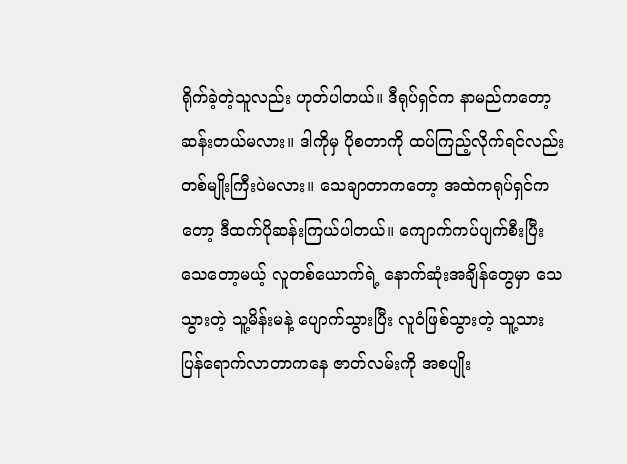ရိုက်ခဲ့တဲ့သူလည်း ဟုတ်ပါတယ်။ ဒီရုပ်ရှင်က နာမည်ကတော့ ဆန်းတယ်မလား။ ဒါကိုမှ ပိုစတာကို ထပ်ကြည့်လိုက်ရင်လည်း တစ်မျိုးကြီးပဲမလား။ သေချာတာကတော့ အထဲကရုပ်ရှင်ကတော့ ဒီထက်ပိုဆန်းကြယ်ပါတယ်။ ကျောက်ကပ်ပျက်စီးပြီး သေတော့မယ့် လူတစ်ယောက်ရဲ့ နောက်ဆုံးအချိန်တွေမှာ သေသွားတဲ့ သူ့မိန်းမနဲ့ ပျောက်သွားပြီး လူဝံဖြစ်သွားတဲ့ သူ့သား ပြန်ရောက်လာတာကနေ ဇာတ်လမ်းကို အစပျိုး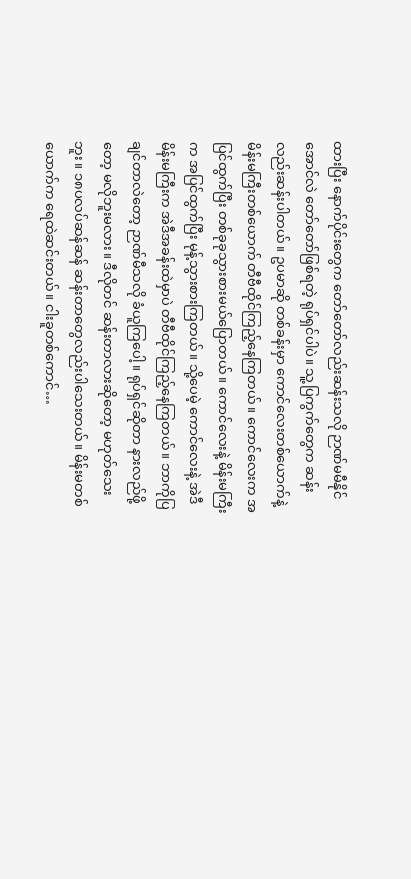ထားပြီး နောက်ပိုင်းတွေက တော်တော်လည်းဆန်းသလို ဉာဏ်မမီနိုင်အောင်လဲ တော်တော်ဖြစ်ရတဲ့ ရုပ်ရှင်ပါပဲ။ သူ့ပြကွက်တွေက ဆန်းလည်းဆန်းပါတယ်။ ဥပမာဆို တစ်ခန်းမှာ ကောင်လေးတစ်ယောက်နဲ့ မိန်းမကြီးတစ်ယောက် တီဗီထိုင်ကြည့်နေကြတယ်။ ကောင်လေးက အပြင်ထွက်ပြီး တစ်ခုခုသွားစားမယ်ပြောတယ်။ ကောင်လေးနဲ့ မိန်းမကြီးက အပြင်ထွက်ပြီး မုန့်သွားစားကြတယ်။ သို့ပေမဲ့ ကောင်လေးနဲ့ အဲဒီမိန်းမကြီးက အဲဒီအခန်းထဲမှာပဲ တီဗီထိုင်ကြည့်နေကြတယ်။ ဘာကိုပြချင်တာလဲတော့ ဉာဏ်မီသလို ခံယူကြပေါ့။ ရုပ်ရှင်ဆိုတာ နားလည်ဖို့တော့ မလိုဘူးမလား။ ဒီလိုတင် ဆန်းတာလားဆိုတော့ မဟုတ်သေးဘူး။ ၁၈ပလပ်ဆန်ဆန် ဆန်းတာတွေလည်းပါသေးတယ်။ မိန်းမတစ်ယောက်က ရေထဲဆင်းတယ်။ ငါးခူတစ်ကောင်…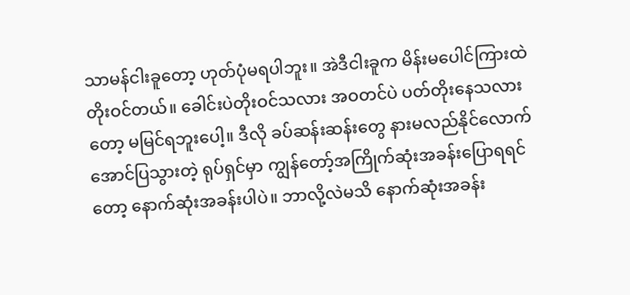သာမန်ငါးခူတော့ ဟုတ်ပုံမရပါဘူး။ အဲဒီငါးခူက မိန်းမပေါင်ကြားထဲ တိုးဝင်တယ်။ ခေါင်းပဲတိုးဝင်သလား အဝတင်ပဲ ပတ်တိုးနေသလားတော့ မမြင်ရဘူးပေါ့။ ဒီလို ခပ်ဆန်းဆန်းတွေ နားမလည်နိုင်လောက်အောင်ပြသွားတဲ့ ရုပ်ရှင်မှာ ကျွန်တော့်အကြိုက်ဆုံးအခန်းပြောရရင်တော့ နောက်ဆုံးအခန်းပါပဲ။ ဘာလို့လဲမသိ နောက်ဆုံးအခန်း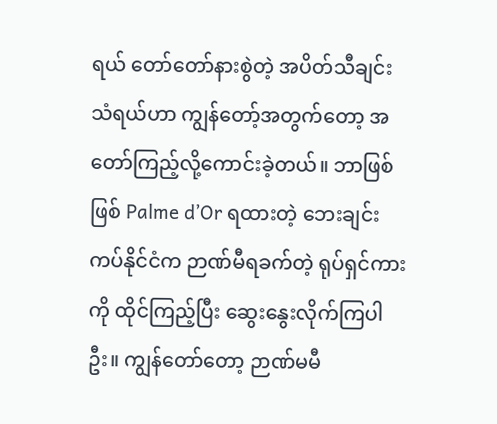ရယ် တော်တော်နားစွဲတဲ့ အပိတ်သီချင်းသံရယ်ဟာ ကျွန်တော့်အတွက်တော့ အတော်ကြည့်လို့ကောင်းခဲ့တယ်။ ဘာဖြစ်ဖြစ် Palme d’Or ရထားတဲ့ ဘေးချင်းကပ်နိုင်ငံက ဉာဏ်မီရခက်တဲ့ ရုပ်ရှင်ကားကို ထိုင်ကြည့်ပြီး ဆွေးနွေးလိုက်ကြပါဦး။ ကျွန်တော်တော့ ဉာဏ်မမီ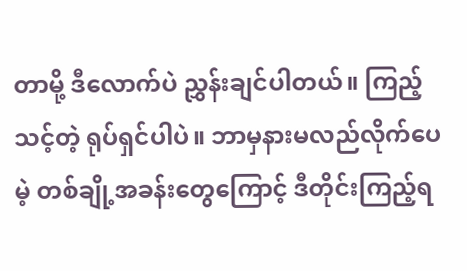တာမို့ ဒီလောက်ပဲ ညွှန်းချင်ပါတယ်။ ကြည့်သင့်တဲ့ ရုပ်ရှင်ပါပဲ။ ဘာမှနားမလည်လိုက်ပေမဲ့ တစ်ချို့အခန်းတွေကြောင့် ဒီတိုင်းကြည့်ရ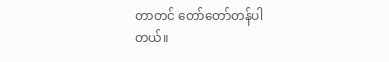တာတင် တော်တော်တန်ပါတယ်။